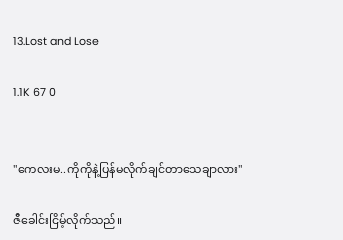13.Lost and Lose

1.1K 67 0


"ကေလးမ..ကိုကိုနဲ့ပြန်မလိုက်ချင်တာသေချာလား"

ဇီခေါင်းငြိမ့်လိုက်သည်။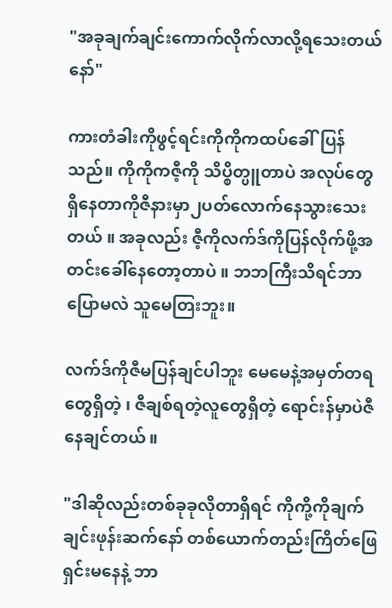"အခုချက်ချင်းကောက်လိုက်လာလို့ရသေးတယ်နော်"

ကားတံခါးကိုဖွင့်ရင်းကိုကိုကထပ်ခေါ်ပြန်သည်။ ကိုကိုကဇီ့ကို သိပ္စိတ္ပူတာပဲ အလုပ်တွေရှိနေတာကိုဇီနားမှာ၂ပတ်လောက်နေသွားသေးတယ် ။ အခုလည်း ဇီ့ကိုလက်ဒ်ကိုပြန်လိုက်ဖို့အတင်းခေါ်နေတော့တာပဲ ။ ဘဘကြီးသိရင်ဘာပြောမလဲ သူမေတြးဘူး။

လက်ဒ်ကိုဇီမပြန်ချင်ပါဘူး မေမေနဲ့အမှတ်တရတွေရှိတဲ့ ၊ ဇီချစ်ရတဲ့လူတွေရှိတဲ့ ရောင်းန်မှာပဲဇီနေချင်တယ် ။

"ဒါဆိုလည်းတစ်ခုခုလိုတာရှိရင် ကိုကို့ကိုချက်ချင်းဖုန်းဆက်နော် တစ်ယောက်တည်းကြိတ်ဖြေရှင်းမနေနဲ့ ဘာ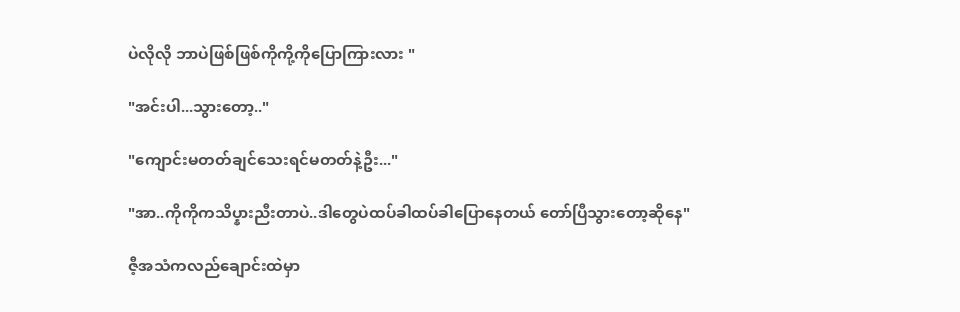ပဲလိုလို ဘာပဲဖြစ်ဖြစ်ကိုကို့ကိုပြောကြားလား "

"အင်းပါ...သွားတော့.."

"ကျောင်းမတတ်ချင်သေးရင်မတတ်နဲ့ဦး..."

"အာ..ကိုကိုကသိပ္နားညီးတာပဲ..ဒါတွေပဲထပ်ခါထပ်ခါပြောနေတယ် တော်ပြီသွားတော့ဆိုနေ"

ဇီ့အသံကလည်ချောင်းထဲမှာ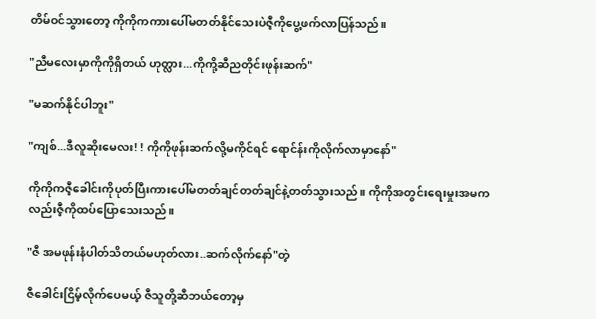တိမ်ဝင်သွားတော့ ကိုကိုကကားပေါ်မတတ်နိုင်သေးပဲဇီ့ကိုပွေ့ဖက်လာပြန်သည်။

"ညီမလေးမှာကိုကိုရှိတယ် ဟုတ္လား...ကိုကို့ဆီညတိုင်းဖုန်းဆက်"

"မဆက်နိုင်ပါဘူး"

"ကျစ်...ဒီလူဆိုးမေလး! ! ကိုကိုဖုန်းဆက်လို့မကိုင်ရင် ရောင်န်းကိုလိုက်လာမှာနော်"

ကိုကိုကဇီ့ခေါင်းကိုပုတ်ပြီးကားပေါ်မတတ်ချင်တတ်ချင်နဲ့တတ်သွားသည်။ ကိုကိုအတွင်းရေးမှုးအမကလည်းဇီ့ကိုထပ်ပြောသေးသည်။

"ဇီ အမဖုန်းနံပါတ်သိတယ်မဟုတ်လား..ဆက်လိုက်နော်"တဲ့

ဇီခေါင်းငြိမ့်လိုက်ပေမယ့် ဇီသူတို့ဆီဘယ်တော့မှ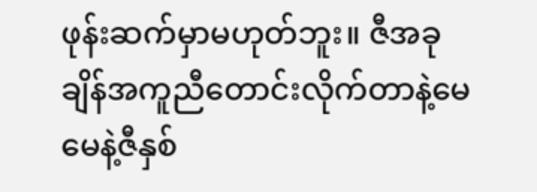ဖုန်းဆက်မှာမဟုတ်ဘူး။ ဇီအခုချိန်အကူညီတောင်းလိုက်တာနဲ့မေမေနဲ့ဇီနှစ်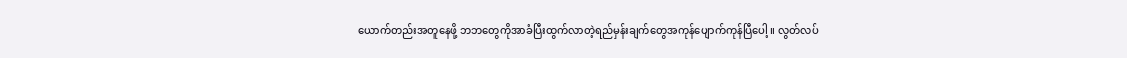ယောက်တည်းအတူနေဖို့ ဘဘတွေကိုအာခံပြီးထွက်လာတဲ့ရည်မှန်းချက်တွေအကုန်ပျောက်ကုန်ပြီပေါ့ ။ လွတ်လပ်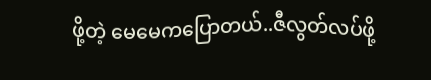ဖို့တဲ့ မေမေကပြောတယ်..ဇီလွတ်လပ်ဖို့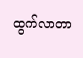ထွက်လာတာ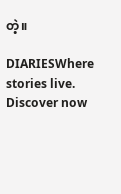တဲ့။

DIARIESWhere stories live. Discover now